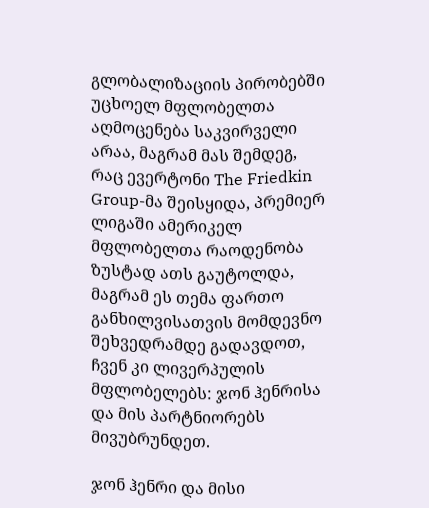გლობალიზაციის პირობებში უცხოელ მფლობელთა აღმოცენება საკვირველი არაა, მაგრამ მას შემდეგ, რაც ევერტონი The Friedkin Group-მა შეისყიდა, პრემიერ ლიგაში ამერიკელ მფლობელთა რაოდენობა ზუსტად ათს გაუტოლდა, მაგრამ ეს თემა ფართო განხილვისათვის მომდევნო შეხვედრამდე გადავდოთ, ჩვენ კი ლივერპულის მფლობელებს: ჯონ ჰენრისა და მის პარტნიორებს მივუბრუნდეთ.

ჯონ ჰენრი და მისი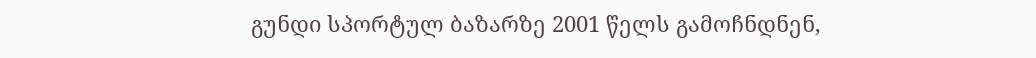გუნდი სპორტულ ბაზარზე 2001 წელს გამოჩნდნენ,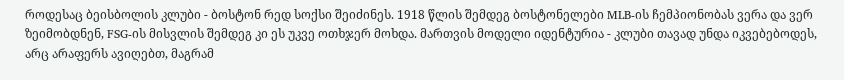როდესაც ბეისბოლის კლუბი - ბოსტონ რედ სოქსი შეიძინეს. 1918 წლის შემდეგ ბოსტონელები MLB-ის ჩემპიონობას ვერა და ვერ ზეიმობდნენ, FSG-ის მისვლის შემდეგ კი ეს უკვე ოთხჯერ მოხდა. მართვის მოდელი იდენტურია - კლუბი თავად უნდა იკვებებოდეს, არც არაფერს ავიღებთ, მაგრამ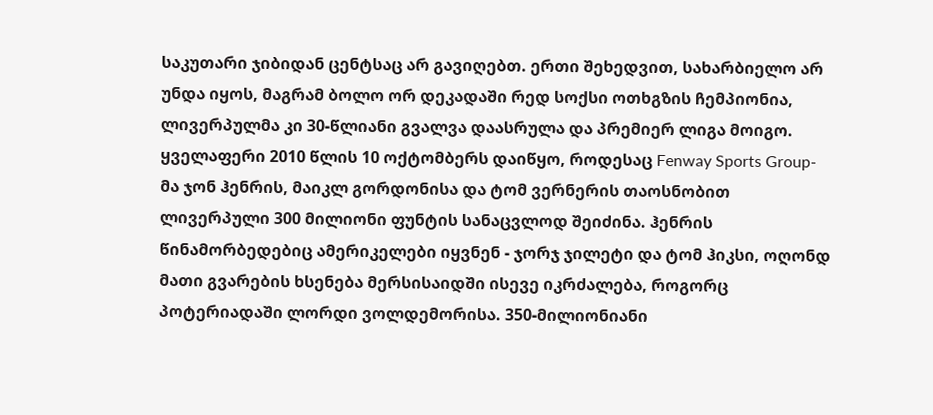საკუთარი ჯიბიდან ცენტსაც არ გავიღებთ. ერთი შეხედვით, სახარბიელო არ უნდა იყოს, მაგრამ ბოლო ორ დეკადაში რედ სოქსი ოთხგზის ჩემპიონია, ლივერპულმა კი 30-წლიანი გვალვა დაასრულა და პრემიერ ლიგა მოიგო.
ყველაფერი 2010 წლის 10 ოქტომბერს დაიწყო, როდესაც Fenway Sports Group-მა ჯონ ჰენრის, მაიკლ გორდონისა და ტომ ვერნერის თაოსნობით ლივერპული 300 მილიონი ფუნტის სანაცვლოდ შეიძინა. ჰენრის წინამორბედებიც ამერიკელები იყვნენ - ჯორჯ ჯილეტი და ტომ ჰიკსი, ოღონდ მათი გვარების ხსენება მერსისაიდში ისევე იკრძალება, როგორც პოტერიადაში ლორდი ვოლდემორისა. 350-მილიონიანი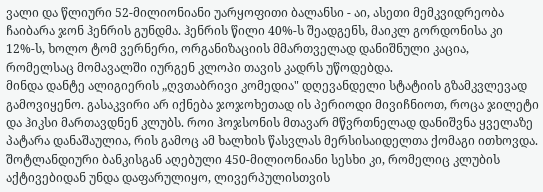ვალი და წლიური 52-მილიონიანი უარყოფითი ბალანსი - აი, ასეთი მემკვიდრეობა ჩაიბარა ჯონ ჰენრის გუნდმა. ჰენრის წილი 40%-ს შეადგენს, მაიკლ გორდონისა კი 12%-ს, ხოლო ტომ ვერნერი, ორგანიზაციის მმართველად დანიშნული კაცია, რომელსაც მომავალში იურგენ კლოპი თავის კადრს უწოდებდა.
მინდა დანტე ალიგიერის „ღვთაბრივი კომედია" დღევანდელი სტატიის გზამკვლევად გამოვიყენო. გასაკვირი არ იქნება ჯოჯოხეთად ის პერიოდი მივიჩნიოთ, როცა ჯილეტი და ჰიკსი მართავდნენ კლუბს. როი ჰოჯსონის მთავარ მწვრთნელად დანიშვნა ყველაზე პატარა დანაშაულია, რის გამოც ამ ხალხის წასვლას მერსისაიდელთა ქომაგი ითხოვდა. შოტლანდიური ბანკისგან აღებული 450-მილიონიანი სესხი კი, რომელიც კლუბის აქტივებიდან უნდა დაფარულიყო, ლივერპულისთვის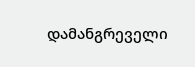დამანგრეველი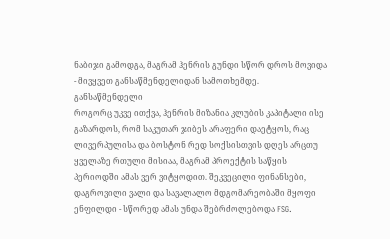ნაბიჯი გამოდგა, მაგრამ ჰენრის გუნდი სწორ დროს მოვიდა - მივყვეთ განსაწმენდელიდან სამოთხემდე.
განსაწმენდელი
როგორც უკვე ითქვა, ჰენრის მიზანია კლუბის კაპიტალი ისე გაზარდოს, რომ საკუთარ ჯიბეს არაფერი დაეტყოს, რაც ლივერპულისა და ბოსტონ რედ სოქსისთვის დღეს არცთუ ყველაზე რთული მისიაა, მაგრამ პროექტის საწყის პერიოდში ამას ვერ ვიტყოდით. შეკვეცილი ფინანსები, დაგროვილი ვალი და სავალალო მდგომარეობაში მყოფი ენფილდი - სწორედ ამას უნდა შებრძოლებოდა FSG.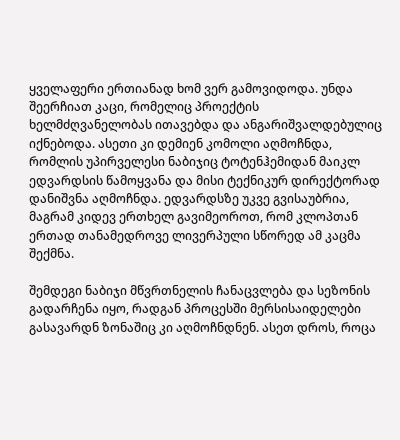ყველაფერი ერთიანად ხომ ვერ გამოვიდოდა. უნდა შეერჩიათ კაცი, რომელიც პროექტის ხელმძღვანელობას ითავებდა და ანგარიშვალდებულიც იქნებოდა. ასეთი კი დემიენ კომოლი აღმოჩნდა, რომლის უპირველესი ნაბიჯიც ტოტენჰემიდან მაიკლ ედვარდსის წამოყვანა და მისი ტექნიკურ დირექტორად დანიშვნა აღმოჩნდა. ედვარდსზე უკვე გვისაუბრია, მაგრამ კიდევ ერთხელ გავიმეოროთ, რომ კლოპთან ერთად თანამედროვე ლივერპული სწორედ ამ კაცმა შექმნა.

შემდეგი ნაბიჯი მწვრთნელის ჩანაცვლება და სეზონის გადარჩენა იყო, რადგან პროცესში მერსისაიდელები გასავარდნ ზონაშიც კი აღმოჩნდნენ. ასეთ დროს, როცა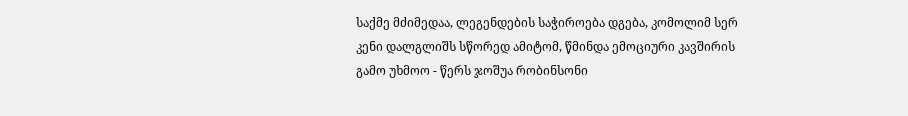საქმე მძიმედაა, ლეგენდების საჭიროება დგება, კომოლიმ სერ კენი დალგლიშს სწორედ ამიტომ, წმინდა ემოციური კავშირის გამო უხმოო - წერს ჯოშუა რობინსონი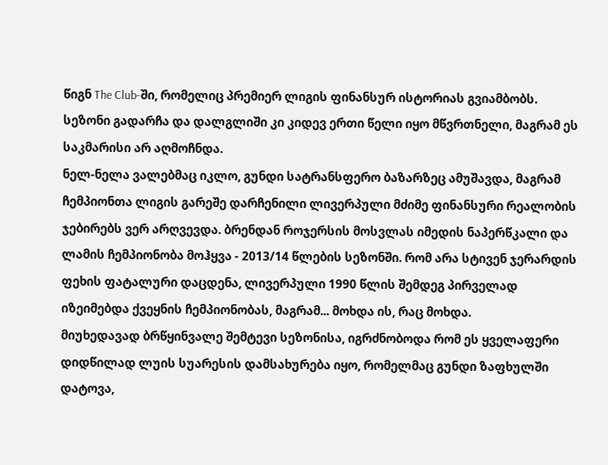წიგნ The Club-ში, რომელიც პრემიერ ლიგის ფინანსურ ისტორიას გვიამბობს. სეზონი გადარჩა და დალგლიში კი კიდევ ერთი წელი იყო მწვრთნელი, მაგრამ ეს საკმარისი არ აღმოჩნდა.
ნელ-ნელა ვალებმაც იკლო, გუნდი სატრანსფერო ბაზარზეც ამუშავდა, მაგრამ ჩემპიონთა ლიგის გარეშე დარჩენილი ლივერპული მძიმე ფინანსური რეალობის ჯებირებს ვერ არღვევდა. ბრენდან როჯერსის მოსვლას იმედის ნაპერწკალი და ლამის ჩემპიონობა მოჰყვა - 2013/14 წლების სეზონში. რომ არა სტივენ ჯერარდის ფეხის ფატალური დაცდენა, ლივერპული 1990 წლის შემდეგ პირველად იზეიმებდა ქვეყნის ჩემპიონობას, მაგრამ... მოხდა ის, რაც მოხდა.
მიუხედავად ბრწყინვალე შემტევი სეზონისა, იგრძნობოდა რომ ეს ყველაფერი დიდწილად ლუის სუარესის დამსახურება იყო, რომელმაც გუნდი ზაფხულში დატოვა,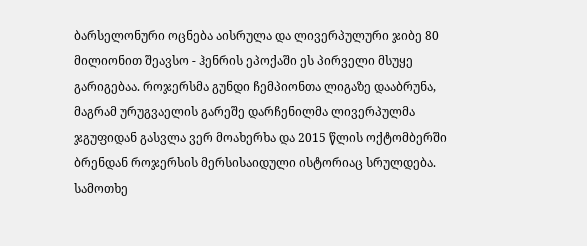ბარსელონური ოცნება აისრულა და ლივერპულური ჯიბე 80 მილიონით შეავსო - ჰენრის ეპოქაში ეს პირველი მსუყე გარიგებაა. როჯერსმა გუნდი ჩემპიონთა ლიგაზე დააბრუნა, მაგრამ ურუგვაელის გარეშე დარჩენილმა ლივერპულმა ჯგუფიდან გასვლა ვერ მოახერხა და 2015 წლის ოქტომბერში ბრენდან როჯერსის მერსისაიდული ისტორიაც სრულდება.
სამოთხე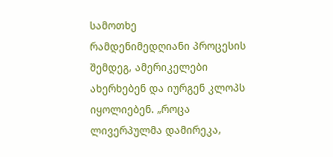სამოთხე
რამდენიმედღიანი პროცესის შემდეგ, ამერიკელები ახერხებენ და იურგენ კლოპს იყოლიებენ. „როცა ლივერპულმა დამირეკა,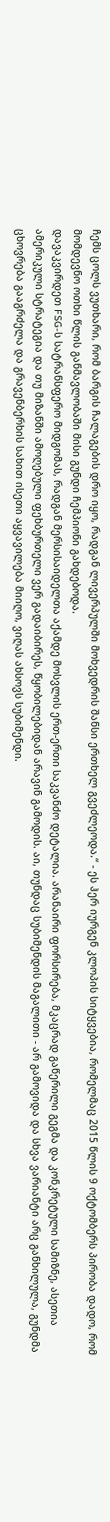ჩემს ცოლს ვუთხარი, რომ ბარგის ჩალაგების დრო იყო, რადგან ლივერპულში მოხვედრის შანსი ერთხელ გვეძლეოდა.“ - ეს ჰერ იურგენ კლოპის სიტყვებია, რომელმაც 2015 წლის 9 ოქტომბერს პირობა დადო, რომ მომდევნო ოთხი წლის განმავლობაში მისი გუნდი ჩემპიონი გახდებოდა.
დავაკვირდეთ FSG-ს სატრანსფერო მიდგომას, რადგან მერსისაიდელთა აქამდე მოსვლის ერთ-ერთი საკვანძო დეტალია. არანაირი ფორსირება, მკაცრად გაწერილი გეგმა და კონკრეტული სამიზნე, ასეთია ამერიკული სტრატეგია და თუ მიზანში ამოღებული ფეხბურთელი ვერ გადაიბირეს, წყობილებიდან არავინ გამოდის. აი, თუნდაც სუბიმენდის მაგალითი - არ გამოვიდა და სხვა ვარიანტი არც განხილულა, გუნდმა ცხოვრება გააგრძელა და გრავენბერხის სახით ისეთი აყვავილება მიიღო, ვიღას ახსოვს სუბიმენდი.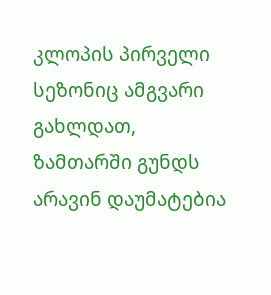კლოპის პირველი სეზონიც ამგვარი გახლდათ, ზამთარში გუნდს არავინ დაუმატებია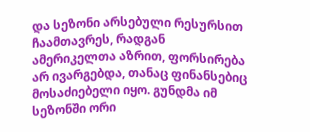და სეზონი არსებული რესურსით ჩაამთავრეს, რადგან ამერიკელთა აზრით, ფორსირება არ ივარგებდა, თანაც ფინანსებიც მოსაძიებელი იყო. გუნდმა იმ სეზონში ორი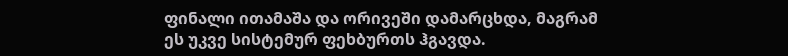ფინალი ითამაშა და ორივეში დამარცხდა, მაგრამ ეს უკვე სისტემურ ფეხბურთს ჰგავდა.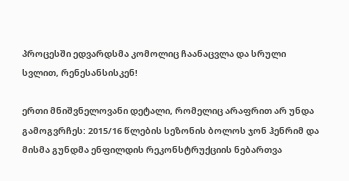პროცესში ედვარდსმა კომოლიც ჩაანაცვლა და სრული სვლით, რენესანსისკენ!

ერთი მნიშვნელოვანი დეტალი, რომელიც არაფრით არ უნდა გამოგვრჩეს: 2015/16 წლების სეზონის ბოლოს ჯონ ჰენრიმ და მისმა გუნდმა ენფილდის რეკონსტრუქციის ნებართვა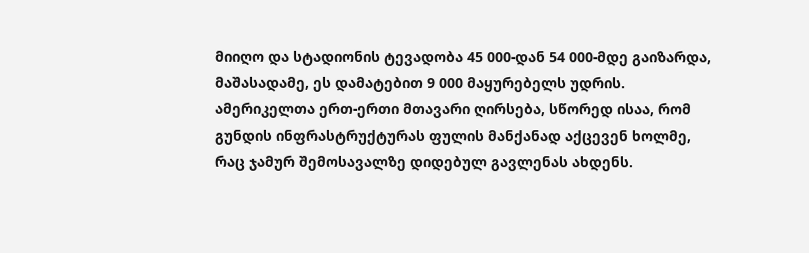მიიღო და სტადიონის ტევადობა 45 000-დან 54 000-მდე გაიზარდა, მაშასადამე, ეს დამატებით 9 000 მაყურებელს უდრის. ამერიკელთა ერთ-ერთი მთავარი ღირსება, სწორედ ისაა, რომ გუნდის ინფრასტრუქტურას ფულის მანქანად აქცევენ ხოლმე, რაც ჯამურ შემოსავალზე დიდებულ გავლენას ახდენს.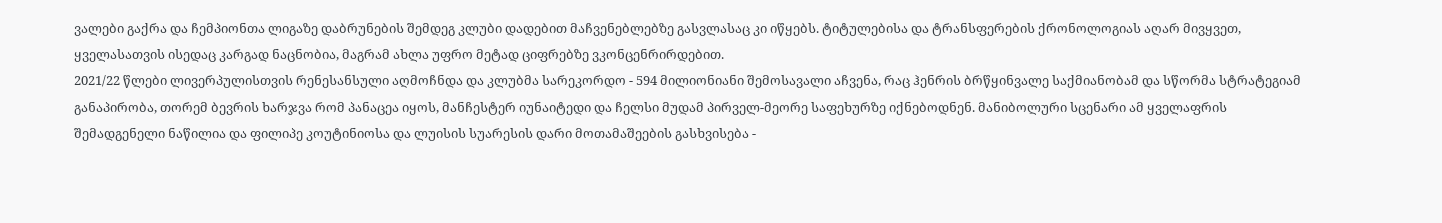ვალები გაქრა და ჩემპიონთა ლიგაზე დაბრუნების შემდეგ კლუბი დადებით მაჩვენებლებზე გასვლასაც კი იწყებს. ტიტულებისა და ტრანსფერების ქრონოლოგიას აღარ მივყვეთ, ყველასათვის ისედაც კარგად ნაცნობია, მაგრამ ახლა უფრო მეტად ციფრებზე ვკონცენრირდებით.
2021/22 წლები ლივერპულისთვის რენესანსული აღმოჩნდა და კლუბმა სარეკორდო - 594 მილიონიანი შემოსავალი აჩვენა, რაც ჰენრის ბრწყინვალე საქმიანობამ და სწორმა სტრატეგიამ განაპირობა, თორემ ბევრის ხარჯვა რომ პანაცეა იყოს, მანჩესტერ იუნაიტედი და ჩელსი მუდამ პირველ-მეორე საფეხურზე იქნებოდნენ. მანიბოლური სცენარი ამ ყველაფრის შემადგენელი ნაწილია და ფილიპე კოუტინიოსა და ლუისის სუარესის დარი მოთამაშეების გასხვისება -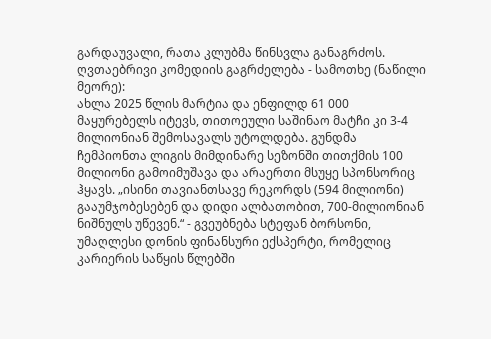გარდაუვალი, რათა კლუბმა წინსვლა განაგრძოს.
ღვთაებრივი კომედიის გაგრძელება - სამოთხე (ნაწილი მეორე):
ახლა 2025 წლის მარტია და ენფილდ 61 000 მაყურებელს იტევს, თითოეული საშინაო მატჩი კი 3-4 მილიონიან შემოსავალს უტოლდება. გუნდმა ჩემპიონთა ლიგის მიმდინარე სეზონში თითქმის 100 მილიონი გამოიმუშავა და არაერთი მსუყე სპონსორიც ჰყავს. „ისინი თავიანთსავე რეკორდს (594 მილიონი) გააუმჯობესებენ და დიდი ალბათობით, 700-მილიონიან ნიშნულს უწევენ.“ - გვეუბნება სტეფან ბორსონი, უმაღლესი დონის ფინანსური ექსპერტი, რომელიც კარიერის საწყის წლებში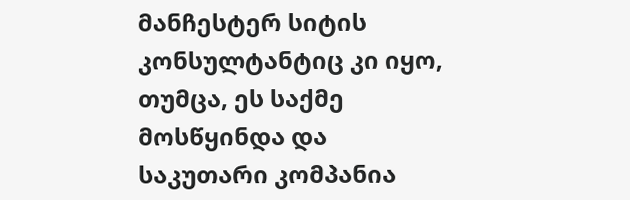მანჩესტერ სიტის კონსულტანტიც კი იყო, თუმცა, ეს საქმე მოსწყინდა და საკუთარი კომპანია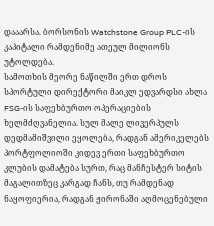დააარსა. ბორსონის Watchstone Group PLC-ის კაპიტალი რამდენიმე ათეულ მილიონს უტოლდება.
სამოთხის მეორე ნაწილში ერთ დროს სპორტული დირექტორი მაიკლ ედვარდსი ახლა FSG-ის საფეხბურთო ოპერაციების ხელმძღვანელია. სულ მალე ლივერპულს დედმამიშვილი ეყოლება, რადგან ამერიკელებს პორტფოლიოში კიდევ ერთი საფეხბურთო კლუბის დამატება სურთ, რაც მანჩესტერ სიტის მაგალითზეც კარგად ჩანს, თუ რამდენად ნაყოფიერია, რადგან ჟირონაში აღმოცენებული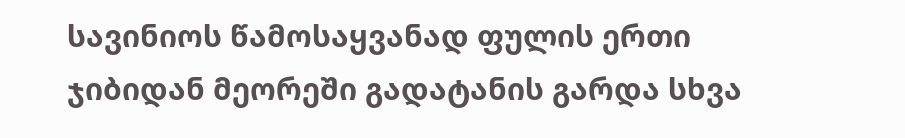სავინიოს წამოსაყვანად ფულის ერთი ჯიბიდან მეორეში გადატანის გარდა სხვა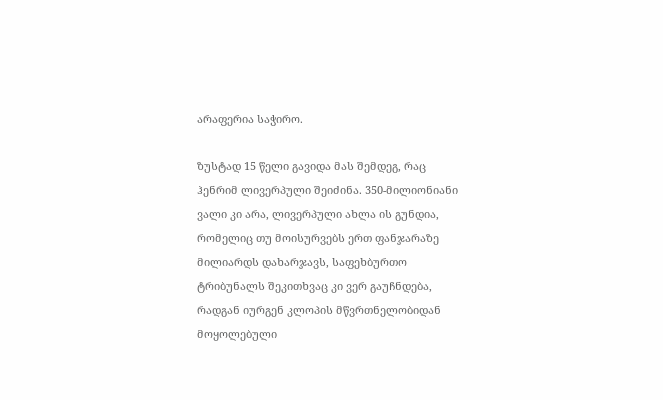არაფერია საჭირო.

ზუსტად 15 წელი გავიდა მას შემდეგ, რაც ჰენრიმ ლივერპული შეიძინა. 350-მილიონიანი ვალი კი არა, ლივერპული ახლა ის გუნდია, რომელიც თუ მოისურვებს ერთ ფანჯარაზე მილიარდს დახარჯავს, საფეხბურთო ტრიბუნალს შეკითხვაც კი ვერ გაუჩნდება, რადგან იურგენ კლოპის მწვრთნელობიდან მოყოლებული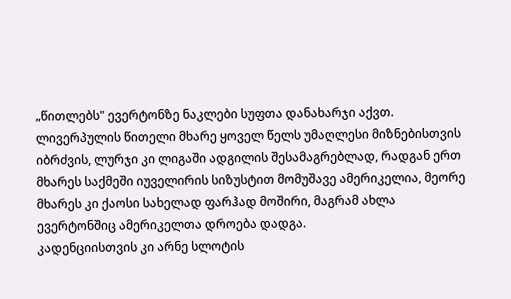„წითლებს" ევერტონზე ნაკლები სუფთა დანახარჯი აქვთ. ლივერპულის წითელი მხარე ყოველ წელს უმაღლესი მიზნებისთვის იბრძვის, ლურჯი კი ლიგაში ადგილის შესამაგრებლად, რადგან ერთ მხარეს საქმეში იუველირის სიზუსტით მომუშავე ამერიკელია, მეორე მხარეს კი ქაოსი სახელად ფარჰად მოშირი, მაგრამ ახლა ევერტონშიც ამერიკელთა დროება დადგა.
კადენციისთვის კი არნე სლოტის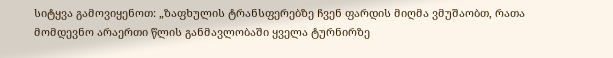სიტყვა გამოვიყენოთ: „ზაფხულის ტრანსფერებზე ჩვენ ფარდის მიღმა ვმუშაობთ, რათა მომდევნო არაერთი წლის განმავლობაში ყველა ტურნირზე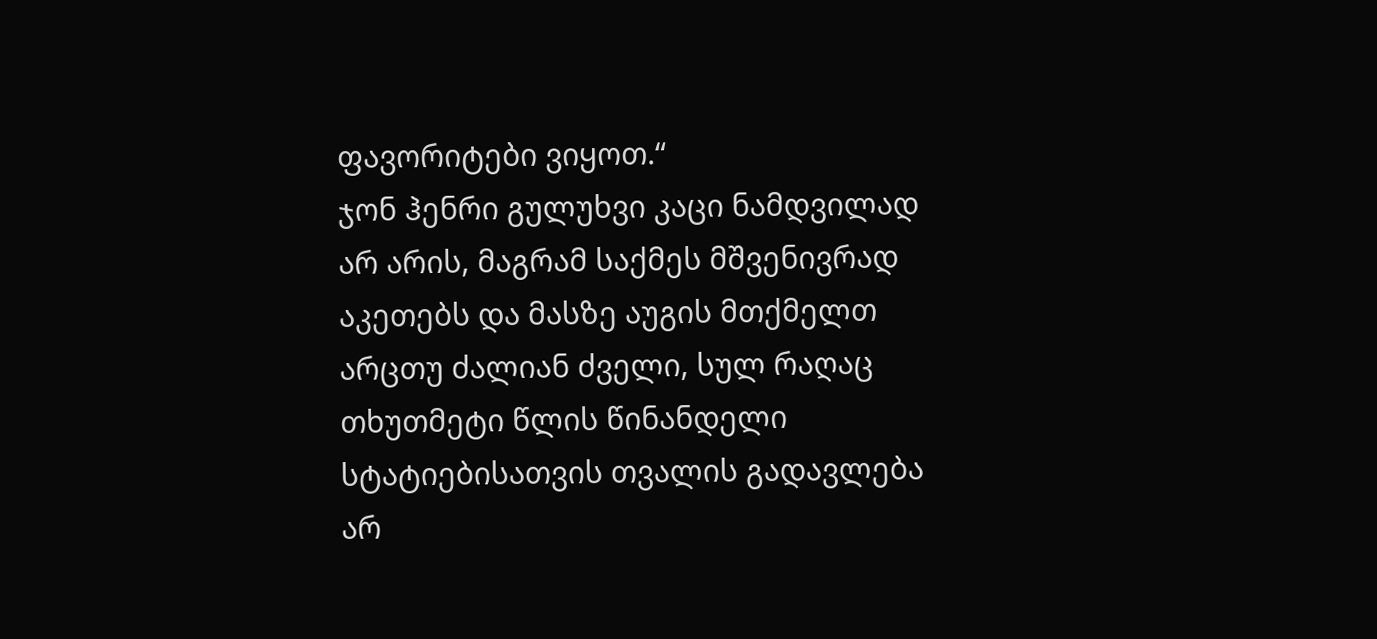ფავორიტები ვიყოთ.“
ჯონ ჰენრი გულუხვი კაცი ნამდვილად არ არის, მაგრამ საქმეს მშვენივრად აკეთებს და მასზე აუგის მთქმელთ არცთუ ძალიან ძველი, სულ რაღაც თხუთმეტი წლის წინანდელი სტატიებისათვის თვალის გადავლება არ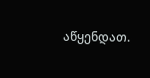აწყენდათ.